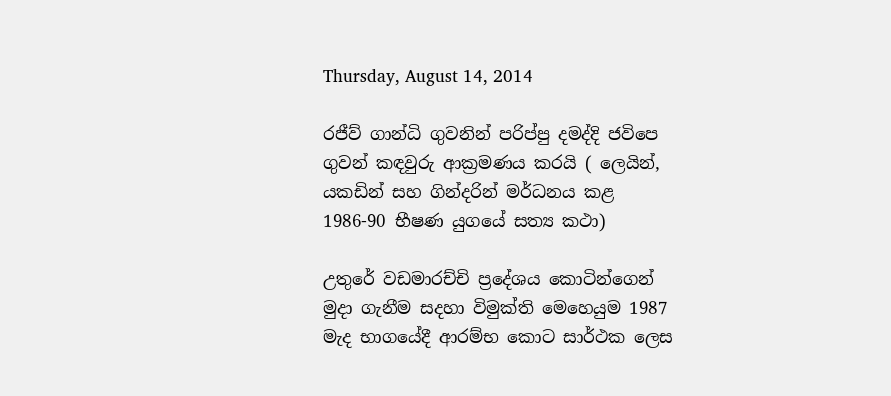Thursday, August 14, 2014

රජීව් ගාන්ධි ගුවනින් පරිප්පු දමද්දි ජවිපෙ ගුවන් කඳවුරු ආක්‍රමණය කරයි ( ලෙයින්, යකඩින් සහ ගින්දරින් මර්ධනය කළ 1986-90 භීෂණ යුගයේ සත්‍ය කථා)

උතුරේ වඩමාරච්චි ප්‍රදේශය කොටින්ගෙන් මුදා ගැනීම සදහා විමුක්ති මෙහෙයුම 1987 මැද භාගයේදී ආරම්භ කොට සාර්ථක ලෙස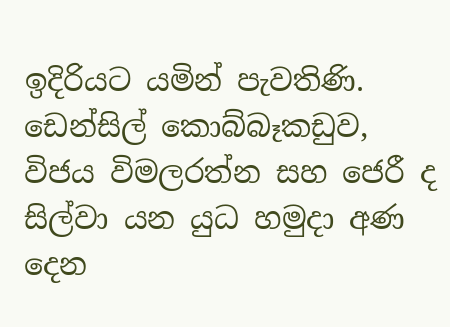ඉදිරියට යමින් පැවතිණි. ඩෙන්සිල් කොබ්බෑකඩුව, විජය විමලරත්න සහ ජෙරී ද සිල්වා යන යුධ හමුදා අණ දෙන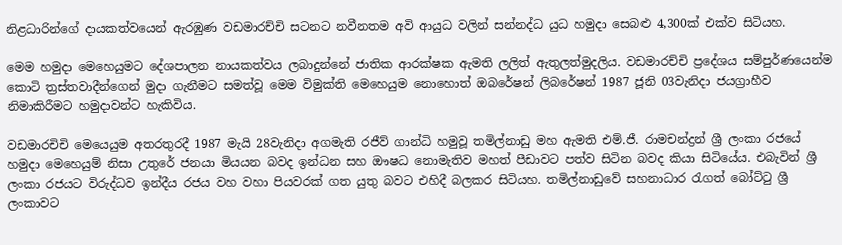නිළධාරින්ගේ දායකත්වයෙන් ඇරඹුණ වඩමාරච්චි සටනට නවීනතම අවි ආයුධ වලින් සන්නද්ධ යුධ හමුදා සෙබළු 4,300ක් එක්ව සිටියහ.

මෙම හමුදා මෙහෙයුමට දේශපාලන නායකත්වය ලබාදුන්නේ ජාතික ආරක්ෂක ඇමති ලලිත් ඇතුලත්මුදලිය. වඩමාරච්චි ප්‍රදේශය සම්පුර්ණයෙන්ම කොටි ත්‍රස්තවාදීන්ගෙන් මුදා ගැනීමට සමත්වූ මෙම විමුක්ති මෙහෙයුම නොහොත් ඔබරේෂන් ලිබරේෂන් 1987 ජූනි 03වැනිදා ජයග්‍රාහීව නිමාකිරීමට හමුදාවන්ට හැකිවිය.

වඩමාරචිචි මෙයෙයුම අතරතුරදී 1987 මැයි 28වැනිදා අගමැති රජීව් ගාන්ධි හමුවූ තමිල්නාඩු මහ ඇමති එම්.ජී. රාමචන්ද්‍රන් ශ්‍රී ලංකා රජයේ හමුදා මෙහෙයුම් නිසා උතුරේ ජනයා මියයන බවද ඉන්ධන සහ ඖෂධ නොමැතිව මහත් පීඩාවට පත්ව සිටින බවද කියා සිටියේය. එබැවින් ශ්‍රී ලංකා රජයට විරුද්ධව ඉන්දීය රජය වහ වහා පියවරක් ගත යුතු බවට එහිදී බලකර සිටියහ. තමිල්නාඩුවේ සහනාධාර රැගත් බෝට්ටු ශ්‍රී ලංකාවට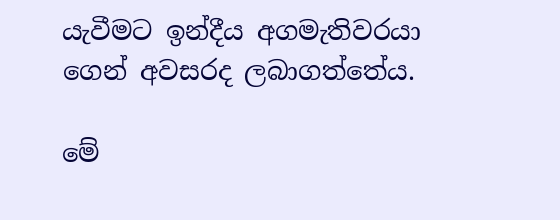යැවීමට ඉන්දීය අගමැතිවරයා ගෙන් අවසරද ලබාගත්තේය.

මේ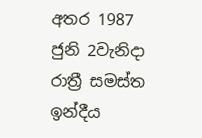අතර 1987 ජුනි 2වැනිදා රාත්‍රී සමස්ත ඉන්දීය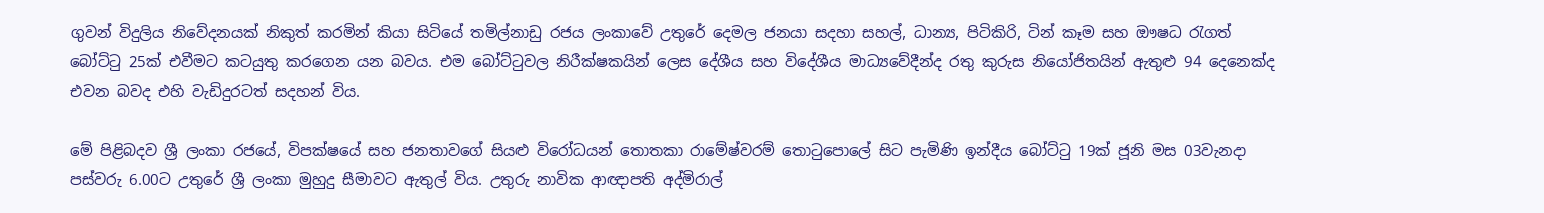ගුවන් විදුලිය නිවේදනයක් නිකුත් කරමින් කියා සිටියේ තමිල්නාඩු රජය ලංකාවේ උතුරේ දෙමල ජනයා සදහා සහල්, ධාන්‍ය, පිටිකිරි, ටින් කෑම සහ ඖෂධ රැගත් බෝට්ටු 25ක් එවීමට කටයුතු කරගෙන යන බවය. එම බෝට්ටුවල නිරීක්ෂකයින් ලෙස දේශීය සහ විදේශීය මාධ්‍යවේදීන්ද රතු කුරුස නියෝජිතයින් ඇතුළු 94 දෙනෙක්ද එවන බවද එහි වැඩිදුරටත් සදහන් විය.

මේ පිළිබදව ශ්‍රී ලංකා රජයේ, විපක්ෂයේ සහ ජනතාවගේ සියළු විරෝධයන් තොතකා රාමේෂ්වරම් තොටුපොලේ සිට පැමිණි ඉන්දීය බෝට්ටු 19ක් ජූනි මස 03වැනදා පස්වරු 6.00ට උතුරේ ශ්‍රී ලංකා මුහුදු සීමාවට ඇතුල් විය. උතුරු නාවික ආඥාපති අද්මිරාල්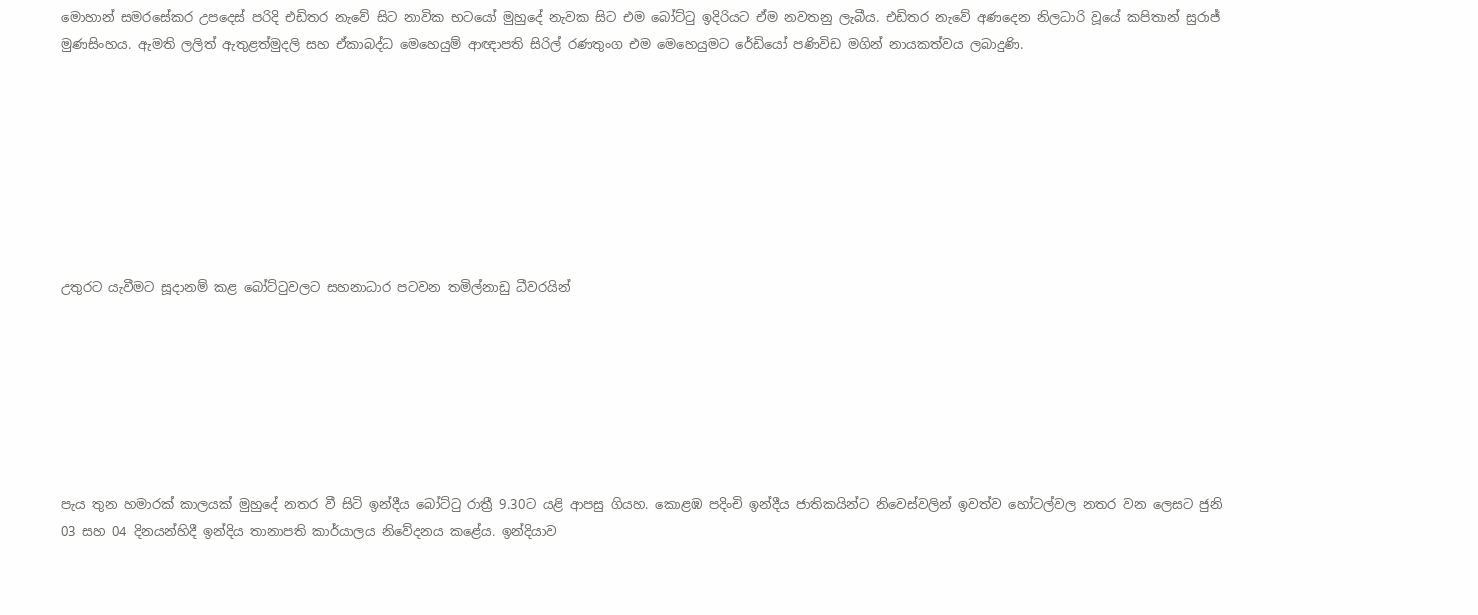මොහාන් සමරසේකර උපදෙස් පරිදි එඩිතර නැවේ සිට නාවික භටයෝ මුහුදේ නැවක සිට එම බෝට්ටු ඉදිරියට ඒම නවතනු ලැබීය. එඩිතර නැවේ අණදෙන නිලධාරි වූයේ කපිතාන් සුරාජ් මුණසිංහය. ඇමති ලලිත් ඇතුළත්මුදලි සහ ඒකාබද්ධ මෙහෙයුම් ආඥාපති සිරිල් රණතුංග එම මෙහෙයුමට රේඩියෝ පණිවිඩ මගින් නායකත්වය ලබාදුණි.








උතුරට යැවීමට සූදානම් කළ බෝට්ටුවලට සහනාධාර පටවන තමිල්නාඩු ධීවරයින්







පැය තුන හමාරක් කාලයක් මුහුදේ නතර වී සිටි ඉන්දීය බෝට්ටු රාත්‍රී 9.30ට යළි ආපසු ගියහ. කොළඹ පදිංචි ඉන්දීය ජාතිකයින්ට නිවෙස්වලින් ඉවත්ව හෝටල්වල නතර වන ලෙසට ජුනි 03 සහ 04 දිනයන්හිදී ඉන්දිය තානාපති කාර්යාලය නිවේදනය කළේය. ඉන්දියාව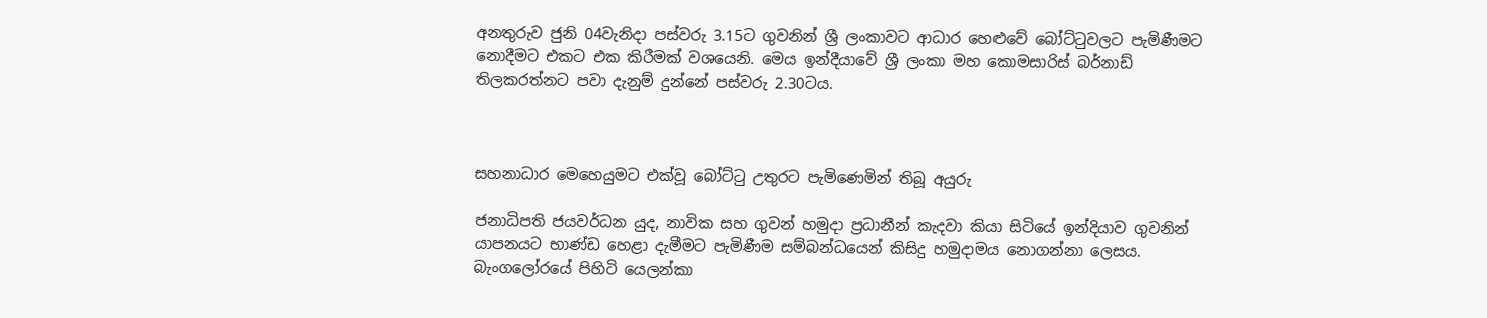අනතුරුව ජුනි 04වැනිදා පස්වරු 3.15ට ගුවනින් ශ්‍රී ලංකාවට ආධාර හෙළුවේ බෝට්ටුවලට පැමිණීමට නොදීමට එකට එක කිරීමක් වශයෙනි. මෙය ඉන්දීයාවේ ශ්‍රී ලංකා මහ කොමසාරිස් බර්නාඩ් තිලකරත්නට පවා දැනුම් දුන්නේ පස්වරු 2.30ටය.



සහනාධාර මෙ‍හෙයුමට එක්වූ බෝට්ටු උතුරට පැමිණෙමින් තිබූ අයුරු

ජනාධිපති ජයවර්ධන යුද, නාවික සහ ගුවන් හමුදා ප්‍රධානීන් කැදවා කියා සිටියේ ඉන්දියාව ගුවනින් යාපනයට භාණ්ඩ හෙළා දැමීමට පැමිණීම සම්බන්ධයෙන් කිසිදු හමුදාමය නොගන්නා ලෙසය. බැංගලෝරයේ පිහිටි යෙලන්කා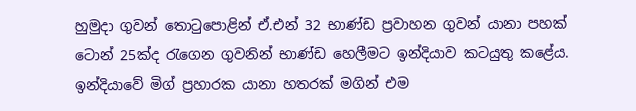හුමුදා ගුවන් තොටුපොළින් ඒ.එන් 32 භාණ්ඩ ප්‍රවාහන ගුවන් යානා පහක් ටොන් 25ක්ද රැගෙන ගුවනින් භාණ්ඩ හෙලීමට ඉන්දියාව කටයුතු කළේය. ඉන්දියාවේ මිග් ප්‍රහාරක යානා හතරක් මගින් එම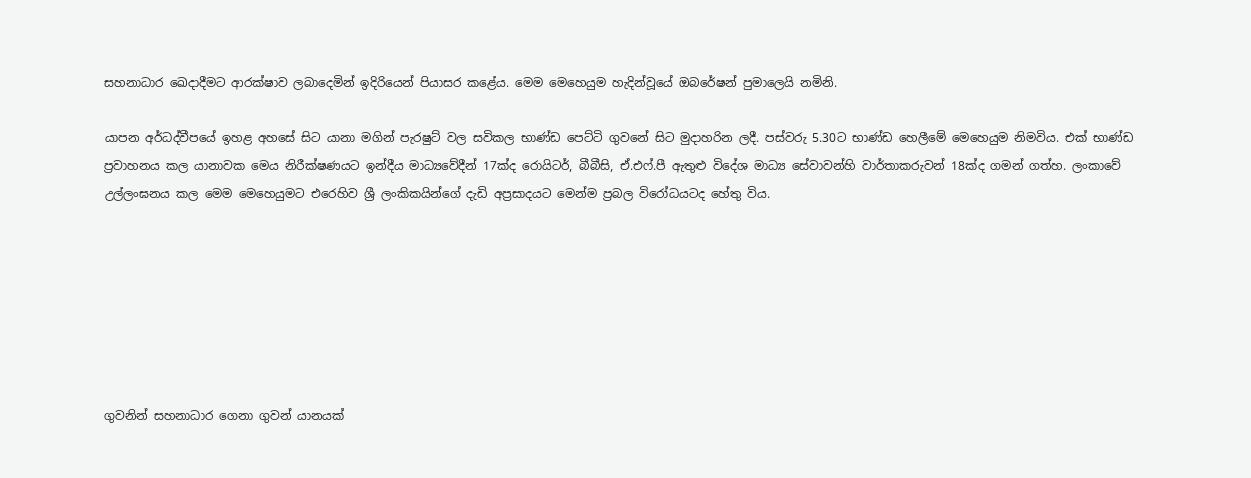සහනාධාර ඛෙදාදීමට ආරක්ෂාව ලබාදෙමින් ඉදිරියෙන් පියාසර කළේය. මෙම මෙහෙයුම හැදින්වූයේ ඔබරේෂන් පුමාලෙයි නමිනි.

යාපන අර්ධද්වීපයේ ඉහළ අහසේ සිට යානා මගින් පැරෂුට් වල සවිකල භාණ්ඩ පෙට්ටි ගුවනේ සිට මුදාහරින ලදී. පස්වරු 5.30ට භාණ්ඩ හෙලීමේ මෙහෙයුම නිමවිය. එක් භාණ්ඩ ප්‍රවාහනය කල යානාවක මෙය නිරීක්ෂණයට ඉන්දීය මාධ්‍යවේදීන් 17ක්ද රොයිටර්, බීබීසි, ඒ.එෆ්.පී ඇතුළු විදේශ මාධ්‍ය සේවාවන්හි වාර්තාකරුවන් 18ක්ද ගමන් ගත්හ. ලංකාවේ උල්ලංඝනය කල මෙම මෙහෙයුමට එරෙහිව ශ්‍රී ලංකිකයින්ගේ දැඩි අප්‍රසාදයට මෙන්ම ප්‍රබල විරෝධයටද හේතු විය.







ගුවනින් සහනාධාර ගෙනා ගුවන් යානයක්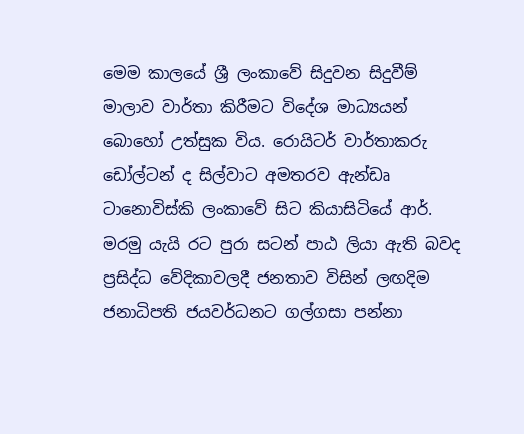මෙම කාලයේ ශ්‍රී ලංකාවේ සිදුවන සිදුවීම් මාලාව වාර්තා කිරීමට විදේශ මාධ්‍යයන් බොහෝ උත්සුක විය. රොයිටර් වාර්තාකරු ඩෝල්ටන් ද සිල්වාට අමතරව ඇන්ඩෘ ටානොවිස්කි ලංකාවේ සිට කියාසිටියේ ආර්. මරමු යැයි රට පුරා සටන් පාඨ ලියා ඇති බවද ප්‍රසිද්ධ වේදිකාවලදී ජනතාව විසින් ලඟදිම ජනාධිපති ජයවර්ධනට ගල්ගසා පන්නා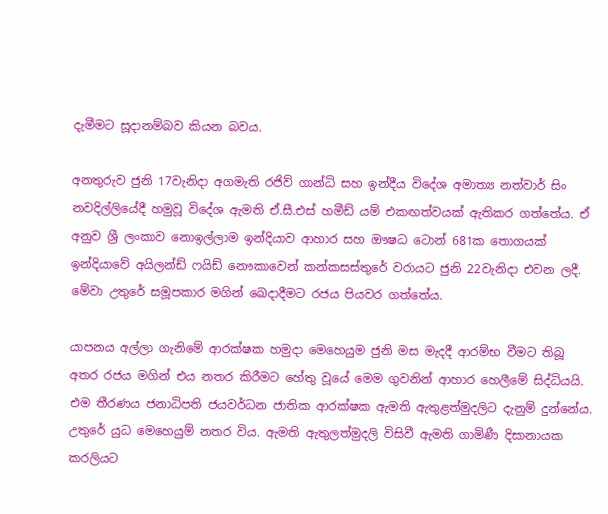දැමීමට සූදානම්බව කියන බවය.

අනතුරුව ජුනි 17වැනිදා අගමැති රජිව් ගාන්ධි සහ ඉන්දීය විදේශ අමාත්‍ය නත්වාර් සිං නවදිල්ලියේදී හමුවූ විදේශ ඇමති ඒ.සී.එස් හමීඩ් යම් එකඟත්වයක් ඇතිකර ගත්තේය. ඒ අනුව ශ්‍රී ලංකාව නොඉල්ලාම ඉන්දියාව ආහාර සහ ඖෂධ ටොන් 681ක තොගයක් ඉන්දියාවේ අයිලන්ඩ් ෆයිඩ් නෞකාවෙන් කන්කසස්තුරේ වරායට ජුනි 22වැනිදා එවන ලදී. මේවා උතුරේ සමූපකාර මගින් ඛෙදාදීමට රජය පියවර ගත්තේය.

යාපනය අල්ලා ගැනිමේ ආරක්ෂක හමුදා මෙහෙයුම ජුනි මස මැදදී ආරම්භ වීමට තිබූ අතර රජය මගින් එය නතර කිරීමට හේතු වූයේ මෙම ගුවනින් ආහාර හෙලීමේ සිද්ධියයි. එම තීරණය ජනාධිපති ජයවර්ධන ජාතික ආරක්ෂක ඇමති ඇතුළත්මුදලිට දැනුම් දුන්නේය. උතුරේ යුධ මෙහෙයුම් නතර විය. ඇමති ඇතුලත්මුදලි විසිවී ඇමති ගාමිණී දිසානායක කරලියට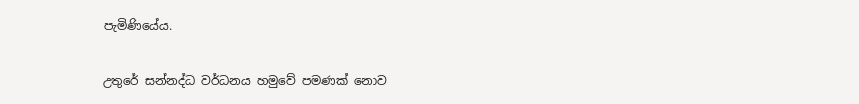පැමිණියේය.

උතුරේ සන්නද්ධ වර්ධනය හමුවේ පමණක් නොව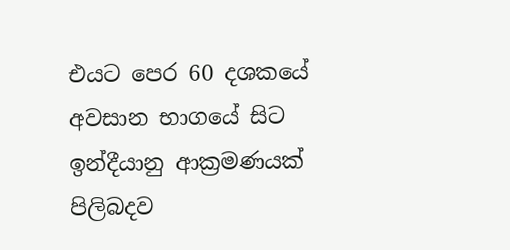එයට පෙර 60 දශකයේ අවසාන භාගයේ සිට ඉන්දීයානු ආක්‍රමණයක් පිලිබදව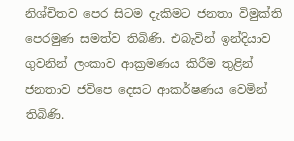නිශ්චිතව පෙර සිටම දැකිමට ජනතා විමුක්ති පෙරමුණ සමත්ව තිබිණි. එබැවින් ඉන්දියාව ගුවනින් ලංකාව ආක්‍රමණය කිරීම තුළින් ජනතාව ජවිපෙ දෙසට ආකර්ෂණය වෙමින් තිබිණි.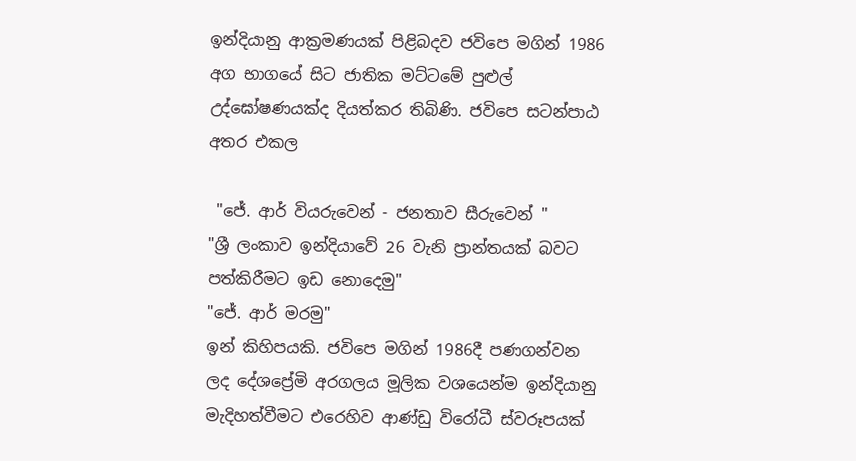ඉන්දියානු ආක්‍රමණයක් පිළිබදව ජවිපෙ මගින් 1986 අග භාගයේ සිට ජාතික මට්ටමේ පුළුල් උද්ඝෝෂණයක්ද දියත්කර තිබිණි. ජවිපෙ සටන්පාඨ අතර එකල

 "ජේ. ආර් වියරුවෙන් - ජනතාව සීරුවෙන් "
"ශ්‍රී ලංකාව ඉන්දියාවේ 26 වැනි ප්‍රාන්තයක් බවට පත්කිරීමට ඉඩ නොදෙමු"
"ජේ. ආර් මරමු"
ඉන් කිහිපයකි. ජවිපෙ මගින් 1986දී පණගන්වන ලද දේශප්‍රේමි අරගලය මූලික වශයෙන්ම ඉන්දියානු මැදිහත්වීමට එරෙහිව ආණ්ඩු විරෝධී ස්වරූපයක්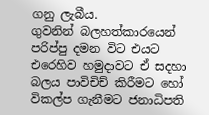ගනු ලැබීය.
ගුවනින් බලහත්කාරයෙන් පරිප්පු දමන විට එයට එරෙහිව හමුදාවට ඒ සදහා බලය පාවිචිච් කිරීමට හෝ විකල්ප ගැනීමට ජනාධිපති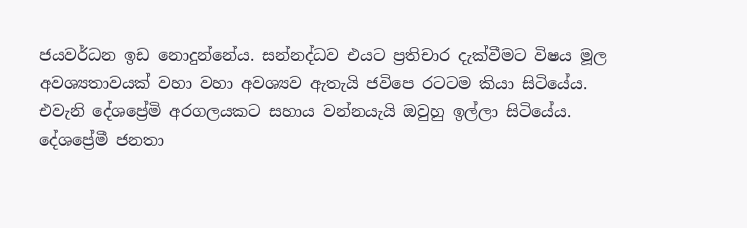ජයවර්ධන ඉඩ නොදුන්නේය. සන්නද්ධව එයට ප්‍රතිචාර දැක්වීමට විෂය මූල අවශ්‍යතාවයක් වහා වහා අවශ්‍යව ඇතැයි ජවිපෙ රටටම කියා සිටියේය. එවැනි දේශප්‍රේමි අරගලයකට සහාය වන්නයැයි ඔවුහු ඉල්ලා සිටියේය. දේශප්‍රේමී ජනතා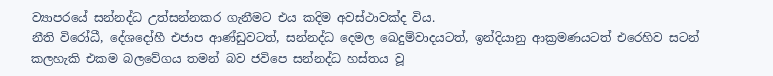ව්‍යාපරයේ සන්නද්ධ උත්සන්නකර ගැනීමට එය කදිම අවස්ථාවක්ද විය.
නීති විරෝධී, දේශදෝහී එජාප ආණ්ඩුවටත්, සන්නද්ධ දෙමල ඛෙදුම්වාදයටත්, ඉන්දියානු ආක්‍රමණයටත් එරෙහිව සටන් කලහැකි එකම බලවේගය තමන් බව ජවිපෙ සන්නද්ධ හස්තය වූ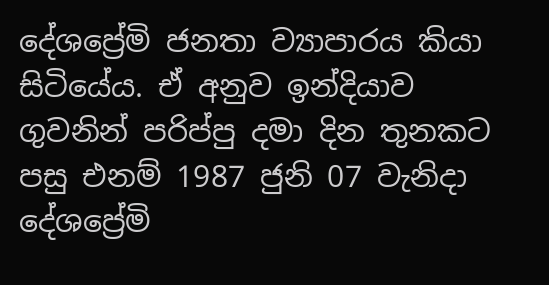දේශප්‍රේමි ජනතා ව්‍යාපාරය කියා සිටියේය. ඒ අනුව ඉන්දියාව ගුවනින් පරිප්පු දමා දින තුනකට පසු එනම් 1987 ජුනි 07 වැනිදා දේශප්‍රේමි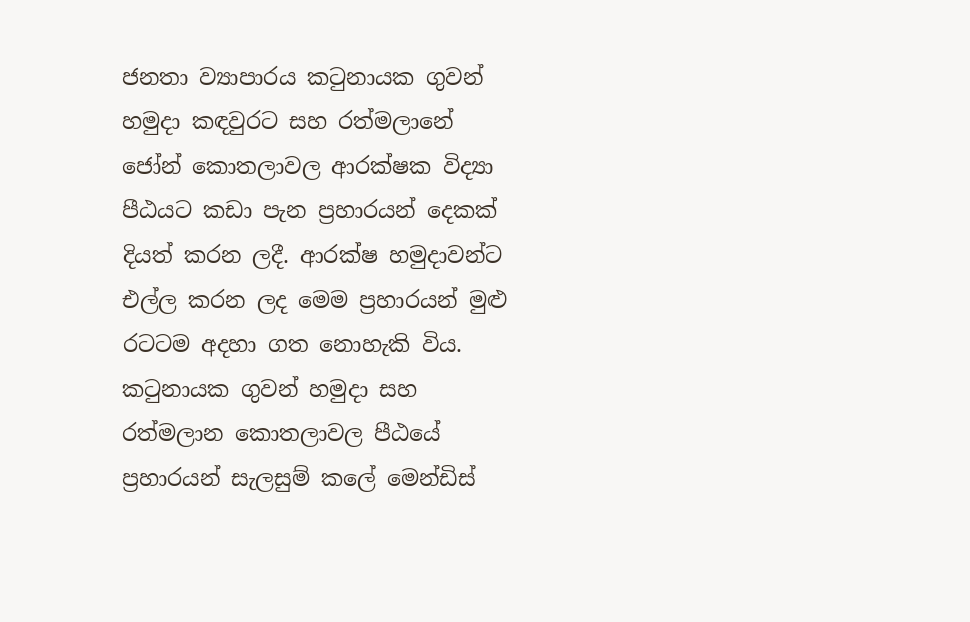ජනතා ව්‍යාපාරය කටුනායක ගුවන් හමුදා කඳවුරට සහ රත්මලානේ ජෝන් කොතලාවල ආරක්ෂක විද්‍යා පීඨයට කඩා පැන ප්‍රහාරයන් දෙකක් දියත් කරන ලදී. ආරක්ෂ හමුදාවන්ට එල්ල කරන ලද මෙම ප්‍රහාරයන් මුළු රටටම අදහා ගත නොහැකි විය.
කටුනායක ගුවන් හමුදා සහ රත්මලාන කොතලාවල පීඨයේ ප්‍රහාරයන් සැලසුම් කලේ මෙන්ඩිස්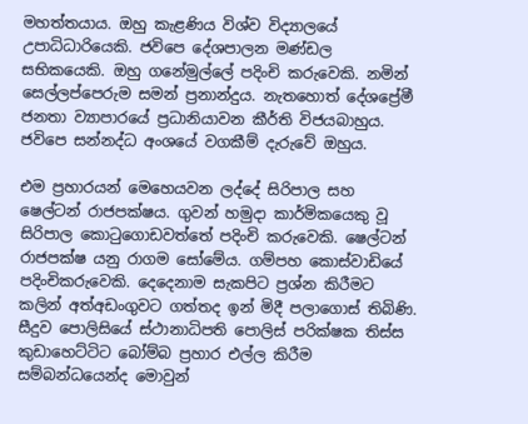මහත්තයාය. ඔහු කැළණිය විශ්ව විද්‍යාලයේ උපාධිධාරියෙකි. ජවිපෙ දේශපාලන මණ්ඩල සභිකයෙකි. ඔහු ගනේමුල්ලේ පදිංචි කරුවෙකි. නමින් සෙල්ලප්පෙරුම සමන් ප්‍රනාන්දුය. නැතහොත් දේශප්‍රේමී ජනතා ව්‍යාපාරයේ ප්‍රධානියාවන කීර්ති විජයබාහුය. ජවිපෙ සන්නද්ධ අංශයේ වගකීම් දැරුවේ ඔහුය.

එම ප්‍රහාරයන් මෙහෙයවන ලද්දේ සිරිපාල සහ ෂෙල්ටන් රාජපක්ෂය. ගුවන් හමුදා කාර්මිකයෙකු වූ සිරිපාල කොටුගොඩවත්තේ පදිංචි කරුවෙකි. ෂෙල්ටන් රාජපක්ෂ යනු රාගම සෝමේය. ගම්පහ කොස්වාඩියේ පදිංචිකරුවෙකි. දෙදෙනාම සැකපිට ප්‍රශ්න කිරීමට කලින් අත්අඩංගුවට ගත්තද ඉන් මිදී පලාගොස් තිබිණි. සීදුව පොලිසියේ ස්ථානාධිපති පොලිස් පරික්ෂක තිස්ස කුඩාහෙට්ටිට බෝම්බ ප්‍රහාර එල්ල කිරීම සම්බන්ධයෙන්ද මොවුන්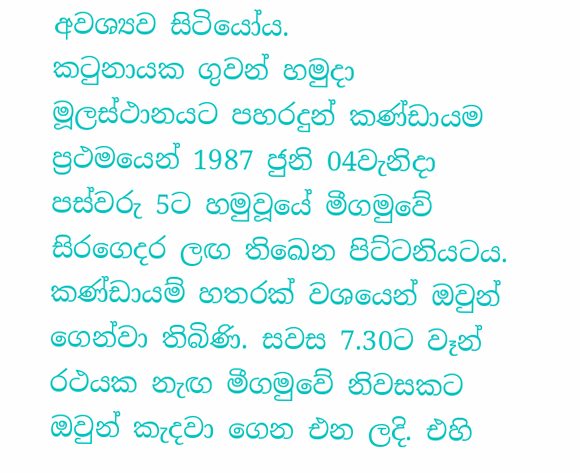අවශ්‍යව සිටියෝය.
කටුනායක ගුවන් හමුදා මූලස්ථානයට පහරදුන් කණ්ඩායම ප්‍රථමයෙන් 1987 ජුනි 04වැනිදා පස්වරු 5ට හමුවූයේ මීගමුවේ සිරගෙදර ලඟ තිඛෙන පිට්ටනියටය. කණ්ඩායම් හතරක් වශයෙන් ඔවුන් ගෙන්වා තිබිණි. සවස 7.30ට වෑන් රථයක නැඟ මීගමුවේ නිවසකට ඔවුන් කැදවා ගෙන එන ලදි. එහි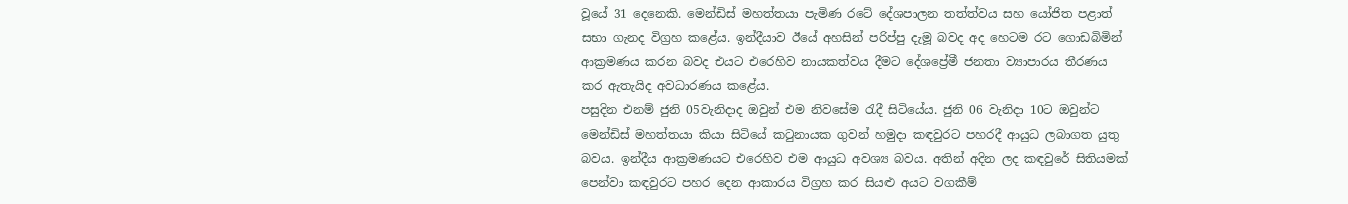වූයේ 31 දෙනෙකි. මෙන්ඩිස් මහත්තයා පැමිණ රටේ දේශපාලන තත්ත්වය සහ යෝජිත පළාත් සභා ගැනද විග්‍රහ කළේය. ඉන්දීයාව ඊයේ අහසින් පරිප්පු දැමූ බවද අද හෙටම රට ගොඩබිමින් ආක්‍රමණය කරන බවද එයට එරෙහිව නායකත්වය දීමට දේශප්‍රේමී ජනතා ව්‍යාපාරය තීරණය කර ඇතැයිද අවධාරණය කළේය.
පසුදින එනම් ජුනි 05වැනිදාද ඔවුන් එම නිවසේම රැදී සිටියේය. ජුනි 06 වැනිදා 10ට ඔවුන්ට මෙන්ඩිස් මහත්තයා කියා සිටියේ කටුනායක ගුවන් හමුදා කඳවුරට පහරදී ආයුධ ලබාගත යුතු බවය. ඉන්දීය ආක්‍රමණයට එරෙහිව එම ආයුධ අවශ්‍ය බවය. අතින් අදින ලද කඳවුරේ සිතියමක් පෙන්වා කඳවුරට පහර දෙන ආකාරය විග්‍රහ කර සියළු අයට වගකීම්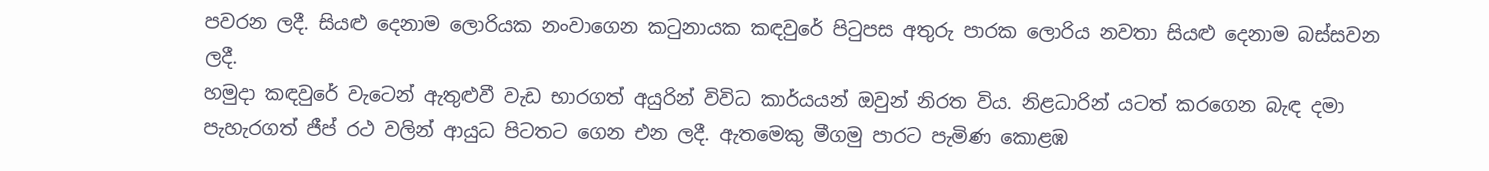පවරන ලදී. සියළු දෙනාම ලොරියක නංවාගෙන කටුනායක කඳවුරේ පිටුපස අතුරු පාරක ලොරිය නවතා සියළු දෙනාම බස්සවන ලදී.
හමුදා කඳවුරේ වැටෙන් ඇතුළුවී වැඩ භාරගත් අයුරින් විවිධ කාර්යයන් ඔවුන් නිරත විය. නිළධාරින් යටත් කරගෙන බැඳ දමා පැහැරගත් ජීප් රථ වලින් ආයුධ පිටතට ගෙන එන ලදී. ඇතමෙකු මීගමු පාරට පැමිණ කොළඹ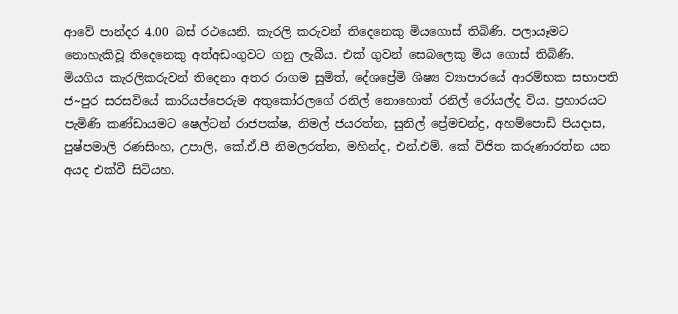ආවේ පාන්දර 4.00 බස් රථයෙනි. කැරලි කරුවන් තිදෙනෙකු මියගොස් තිබිණි. පලායෑමට නොහැකිවූ තිදෙනෙකු අත්අඩංගුවට ගනු ලැබීය. එක් ගුවන් සෙබලෙකු මිය ගොස් තිබිණි.
මියගිය කැරලිකරුවන් තිදෙනා අතර රාගම සුමිත්, දේශප්‍රේමි ශිෂ්‍ය ව්‍යාපාරයේ ආරම්භක සභාපති ජ~පුර සරසවියේ කාරියප්පෙරුම අතුකෝරලගේ රනිල් නොහොත් රනිල් රෝයල්ද විය. ප්‍රහාරයට පැමිණි කණ්ඩායමට ෂෙල්ටන් රාජපක්ෂ, නිමල් ජයරත්න, සුනිල් ප්‍රේමචන්ද්‍ර, අහම්පොඩි පියදාස, පුෂ්පමාලි රණසිංහ, උපාලි, කේ.ඒ.පී නිමලරත්න, මහින්ද, එන්.එම්. කේ විජිත කරුණාරත්න යන අයද එක්වී සිටියහ.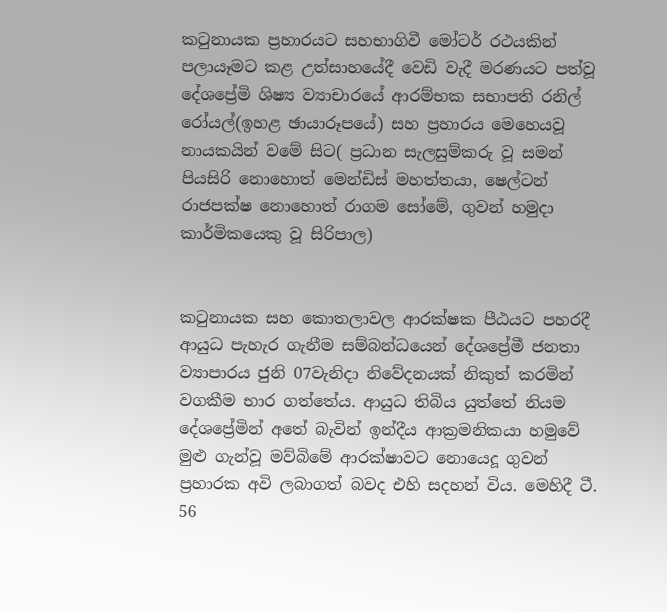කටුනායක ප්‍රහාරයට සහභාගිවී මෝටර් රථයකින් පලායෑමට කළ උත්සාහයේදී වෙඩි වැදී මරණයට පත්වූ දේශප්‍රේමි ශිෂ්‍ය ව්‍යාචාරයේ ආරම්භක සභාපති රනිල් රෝයල්(ඉහළ ඡායාරූපයේ) සහ ප්‍රහාරය මෙහෙයවූ නායකයින් වමේ සිට( ප්‍රධාන සැලසුම්කරු වූ සමන් පියසිරි නොහොත් මෙන්ඩිස් මහත්තයා, ෂෙල්ටන් රාජපක්ෂ නොහොත් රාගම සෝමේ, ගුවන් හමුදා කාර්මිකයෙකු වූ සිරිපාල)


කටුනායක සහ කොතලාවල ආරක්ෂක පීඨයට පහරදී ආයුධ පැහැර ගැනීම සම්බන්ධයෙන් දේශප්‍රේමී ජනතා ව්‍යාපාරය ජුනි 07වැනිදා නිවේදනයක් නිකුත් කරමින් වගකීම භාර ගත්තේය. ආයුධ තිබිය යුත්තේ නියම දේශප්‍රේමින් අතේ බැවින් ඉන්දීය ආක්‍රමනිකයා හමුවේ මුළු ගැන්වූ මව්බිමේ ආරක්ෂාවට නොයෙදූ ගුවන් ප්‍රහාරක අවි ලබාගත් බවද එහි සදහන් විය. මෙහිදී ටී. 56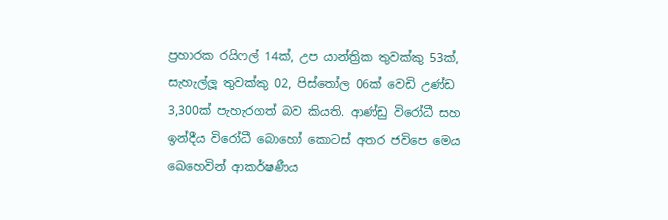ප්‍රහාරක රයිෆල් 14ක්, උප යාන්ත්‍රික තුවක්කු 53ක්, සැහැල්ලූ තුවක්කු 02, පිස්තෝල 06ක් වෙඩි උණ්ඩ 3,300ක් පැහැරගත් බව කියති. ආණ්ඩු විරෝධී සහ ඉන්දීය විරෝධී බොහෝ කොටස් අතර ජවිපෙ මෙය ඛෙහෙවින් ආකර්ෂණීය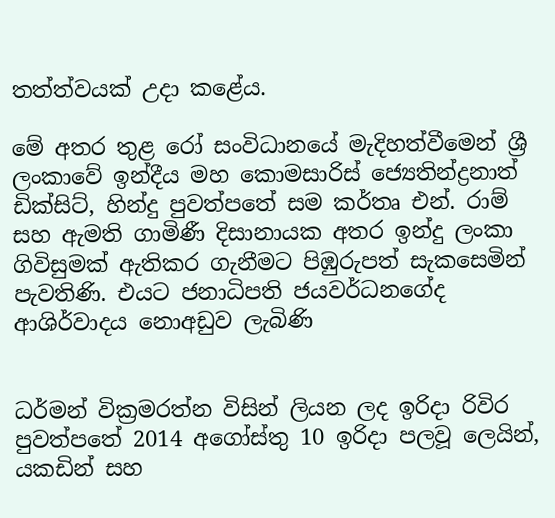තත්ත්වයක් උදා කළේය.

මේ අතර තුළ රෝ සංවිධානයේ මැදිහත්වීමෙන් ශ්‍රී ලංකාවේ ඉන්දීය මහ කොමසාරිස් ජ්‍යෙතින්ද්‍රනාත් ඩික්සිට්, හින්දු පුවත්පතේ සම කර්තෘ එන්. රාම් සහ ඇමති ගාමිණී දිසානායක අතර ඉන්දු ලංකා ගිවිසුමක් ඇතිකර ගැනීමට පිඹුරුපත් සැකසෙමින් පැවතිණි. එයට ජනාධිපති ජයවර්ධනගේද ආශිර්වාදය නොඅඩුව ලැබිණි


ධර්මන් වික්‍රමරත්න විසින් ලියන ලද ඉරිදා රිවිර පුවත්පතේ 2014 අගෝස්තු 10 ඉරිදා පලවූ ලෙයින්, යකඩින් සහ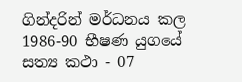ගින්දරින් මර්ධනය කල 1986-90 භීෂණ යුගයේ සත්‍ය කථා - 07